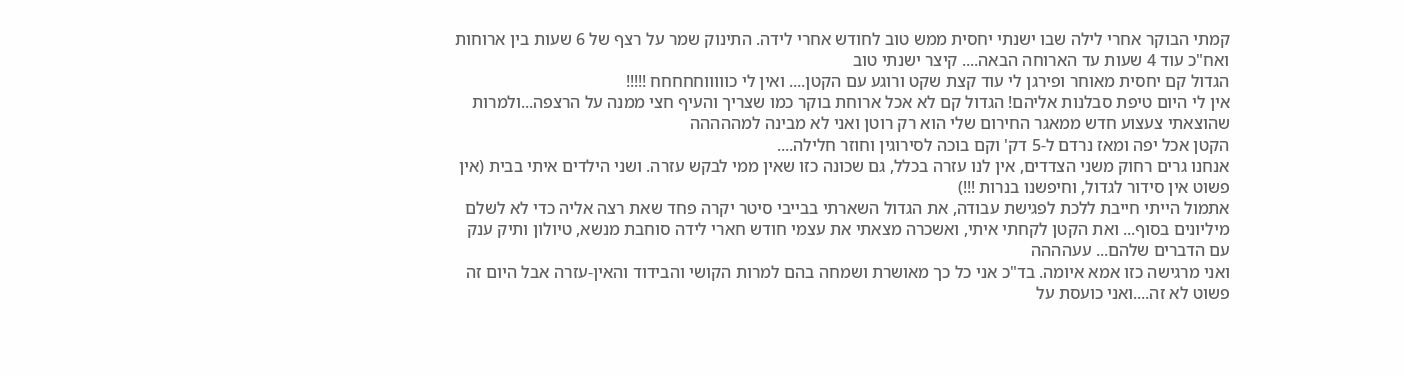קמתי הבוקר אחרי לילה שבו ישנתי יחסית ממש טוב לחודש אחרי לידה. התינוק שמר על רצף של 6 שעות בין ארוחות ואח"כ עוד 4 שעות עד הארוחה הבאה.... קיצר ישנתי טוב
הגדול קם יחסית מאוחר ופירגן לי עוד קצת שקט ורוגע עם הקטן.... ואין לי כוווווחחחחח !!!!!
אין לי היום טיפת סבלנות אליהם! הגדול קם לא אכל ארוחת בוקר כמו שצריך והעיף חצי ממנה על הרצפה...ולמרות שהוצאתי צעצוע חדש ממאגר החירום שלי הוא רק רוטן ואני לא מבינה למההההה
הקטן אכל יפה ומאז נרדם ל-5 דק' וקם בוכה לסירוגין וחוזר חלילה....
אנחנו גרים רחוק משני הצדדים, אין לנו עזרה בכלל, גם שכונה כזו שאין ממי לבקש עזרה. ושני הילדים איתי בבית (אין פשוט אין סידור לגדול, וחיפשנו בנרות !!!)
אתמול הייתי חייבת ללכת לפגישת עבודה, את הגדול השארתי בבייבי סיטר יקרה פחד שאת רצה אליה כדי לא לשלם מיליונים בסוף... ואת הקטן לקחתי איתי, ואשכרה מצאתי את עצמי חודש חארי לידה סוחבת מנשא, טיולון ותיק ענק עם הדברים שלהם... עעהההה
ואני מרגישה כזו אמא איומה. בד"כ אני כל כך מאושרת ושמחה בהם למרות הקושי והבידוד והאין-עזרה אבל היום זה פשוט לא זה....ואני כועסת על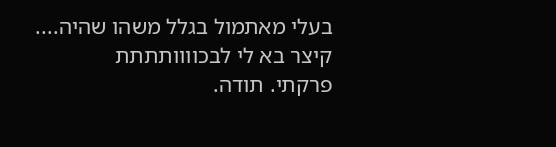בעלי מאתמול בגלל משהו שהיה....
קיצר בא לי לבכוווותתתת
פרקתי. תודה.